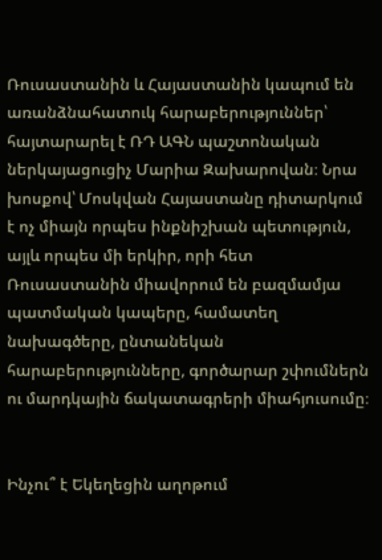Ռուսաստանին և Հայաստանին կապում են առանձնահատուկ հարաբերություններ՝ հայտարարել է ՌԴ ԱԳՆ պաշտոնական ներկայացուցիչ Մարիա Զախարովան։ Նրա խոսքով՝ Մոսկվան Հայաստանը դիտարկում է ոչ միայն որպես ինքնիշխան պետություն, այլև որպես մի երկիր, որի հետ Ռուսաստանին միավորում են բազմամյա պատմական կապերը, համատեղ նախագծերը, ընտանեկան հարաբերությունները, գործարար շփումներն ու մարդկային ճակատագրերի միահյուսումը։


Ինչու՞ է Եկեղեցին աղոթում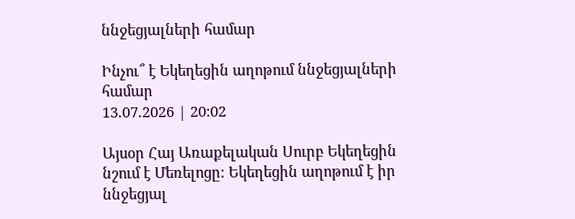ննջեցյալների համար

Ինչու՞ է Եկեղեցին աղոթում ննջեցյալների համար
13.07.2026 | 20:02

Այսօր Հայ Առաքելական Սուրբ Եկեղեցին նշում է Մեռելոցը։ Եկեղեցին աղոթում է իր ննջեցյալ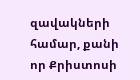զավակների համար, քանի որ Քրիստոսի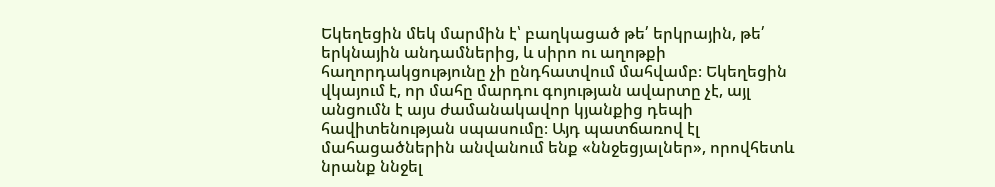Եկեղեցին մեկ մարմին է՝ բաղկացած թե՛ երկրային, թե՛ երկնային անդամներից, և սիրո ու աղոթքի հաղորդակցությունը չի ընդհատվում մահվամբ։ Եկեղեցին վկայում է, որ մահը մարդու գոյության ավարտը չէ, այլ անցումն է այս ժամանակավոր կյանքից դեպի հավիտենության սպասումը։ Այդ պատճառով էլ մահացածներին անվանում ենք «ննջեցյալներ», որովհետև նրանք ննջել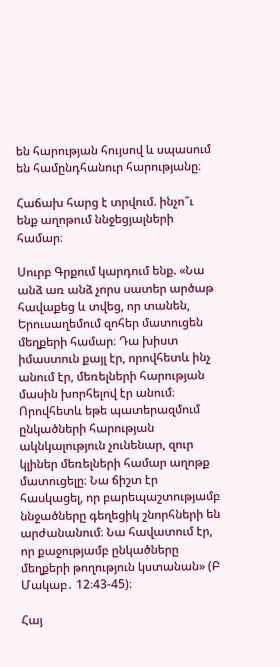են հարության հույսով և սպասում են համընդհանուր հարությանը։

Հաճախ հարց է տրվում. ինչո՞ւ ենք աղոթում ննջեցյալների համար։

Սուրբ Գրքում կարդում ենք. «Նա անձ առ անձ չորս սատեր արծաթ հավաքեց և տվեց, որ տանեն, Երուսաղեմում զոհեր մատուցեն մեղքերի համար։ Դա խիստ իմաստուն քայլ էր, որովհետև ինչ անում էր, մեռելների հարության մասին խորհելով էր անում։ Որովհետև եթե պատերազմում ընկածների հարության ակնկալություն չունենար, զուր կլիներ մեռելների համար աղոթք մատուցելը։ Նա ճիշտ էր հասկացել, որ բարեպաշտությամբ ննջածները գեղեցիկ շնորհների են արժանանում։ Նա հավատում էր, որ քաջությամբ ընկածները մեղքերի թողություն կստանան» (Բ Մակաբ․ 12։43-45)։

Հայ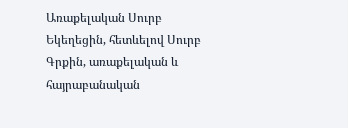Առաքելական Սուրբ Եկեղեցին, հետևելով Սուրբ Գրքին, առաքելական և հայրաբանական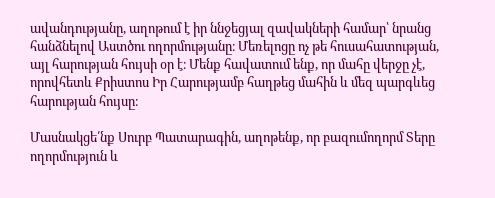ավանդությանը, աղոթում է իր ննջեցյալ զավակների համար՝ նրանց հանձնելով Աստծու ողորմությանը։ Մեռելոցը ոչ թե հուսահատության, այլ հարության հույսի օր է։ Մենք հավատում ենք, որ մահը վերջը չէ, որովհետև Քրիստոս Իր Հարությամբ հաղթեց մահին և մեզ պարգևեց հարության հույսը։

Մասնակցե՛նք Սուրբ Պատարագին, աղոթենք, որ բազումողորմ Տերը ողորմություն և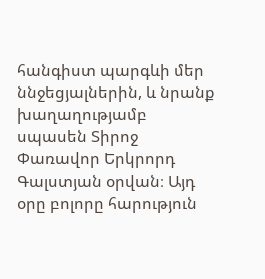հանգիստ պարգևի մեր ննջեցյալներին, և նրանք խաղաղությամբ սպասեն Տիրոջ Փառավոր Երկրորդ Գալստյան օրվան։ Այդ օրը բոլորը հարություն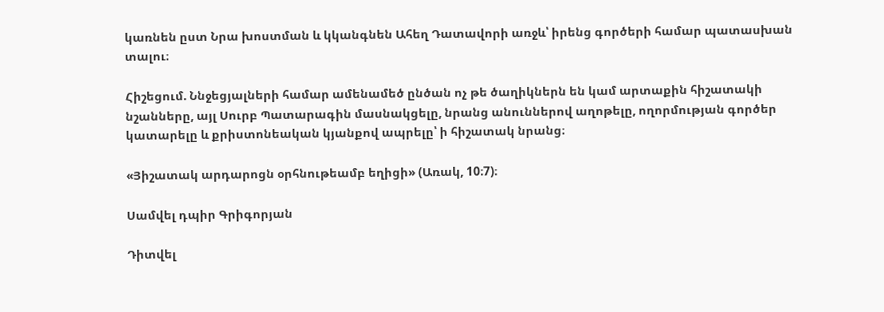կառնեն ըստ Նրա խոստման և կկանգնեն Ահեղ Դատավորի առջև՝ իրենց գործերի համար պատասխան տալու։

Հիշեցում. Ննջեցյալների համար ամենամեծ ընծան ոչ թե ծաղիկներն են կամ արտաքին հիշատակի նշանները, այլ Սուրբ Պատարագին մասնակցելը, նրանց անուններով աղոթելը, ողորմության գործեր կատարելը և քրիստոնեական կյանքով ապրելը՝ ի հիշատակ նրանց։

«Յիշատակ արդարոցն օրհնութեամբ եղիցի» (Առակ, 10։7)։

Սամվել դպիր Գրիգորյան

Դիտվել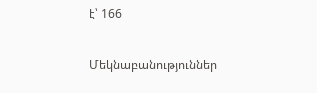է՝ 166

Մեկնաբանություններ